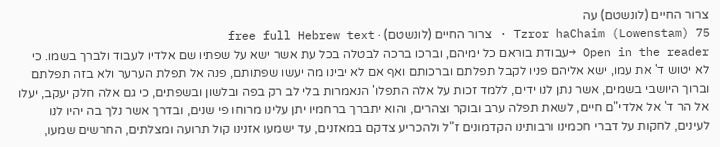צרור החיים (לונשטם) עה
Tzror haChaim (Lowenstam) 75 · צרור החיים (לונשטם) · free full Hebrew text
Open in the reader →עבודת בוראם כל ימיהם, וברכו ברכה לבטלה בכל עת אשר ישא על שפתיו שם אלדיו לעבוד ולברך בשמו. כי לא יטוש ד' את עמו, ישא אליהם פניו לקבל תפלתם וברכותם ואף אם לא יבינו מה יעשו שפתותם, פנה אל תפלת הערער ולא בזה תפלתם
וברוך היושבי בשמים, אשר נתן לנו ידים, ללמד זכות על אלה התפלו' הנאמרות בלי לב רק בפה ובלשון ובשפתים, כי גם אלה חלק יעקב, יעלו אל הר ד' אל אלדי"ם חיים, לשאת תפלה ערב ובוקר וצהרים, והוא יתברך ברחמיו יתן עלינו מרוחו פי שנים, ובדרך אשר נלך בה יהיו לנו לעינים, לחקות על דברי חכמינו ורבותינו הקדמונים ז"ל ולהכריע צדקם במאזנים, עד ישמעו אזנינו קול תרועה ומצלתים, החרשים שמעו,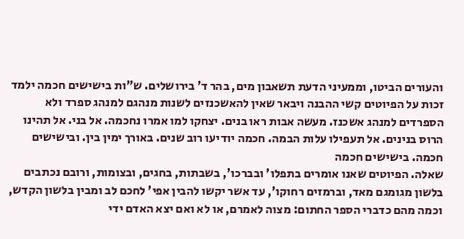והעורים הביטו, וממעיני הדעת תשאבון מים, בהר ד' בירושלים. ש"ות בישישים חכמה ילמד זכות על הפיוטים קשי ההבנה ויבאר שאין להאשכנזים לשנות מנהגם למנהג ספרד ולא הספרדים למנהג אשכנז. מעשה אבות ראו בנים. יצחקו למו אמרו נחכמה. אל בני. אל תהינו הרוס בנינים. אל תעפילו עלות הבמה. חכמה יודיעו רוב שנים. באורך ימין בין. ובישישים חכמה. בישישים חכמה
שאלה. הפיוטים שאנו אומרים בתפלו' ובברכו', בשבתות, בחגים, ובצומות, ורובם נכתבים בלשון מגומגם מאד, וברמזים רחוקו', עד אשר יקשו להבין אפי' לחכם לב ומבין בלשון הקדש, וכמה מהם כדברי הספר החתום: מצוה לאמרם, או לא ואם יצא האדם ידי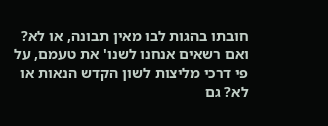חובתו בהגות לבו מאין תבונה, או לא? ואם רשאים אנחנו לשנו' את טעמם, על פי דרכי מליצות לשון הקדש הנאות או לא? גם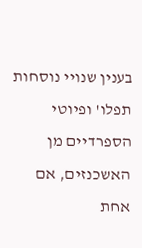בענין שנויי נוסחות תפלו' ופיוטי הספרדיים מן האשכנזים, אם אחת